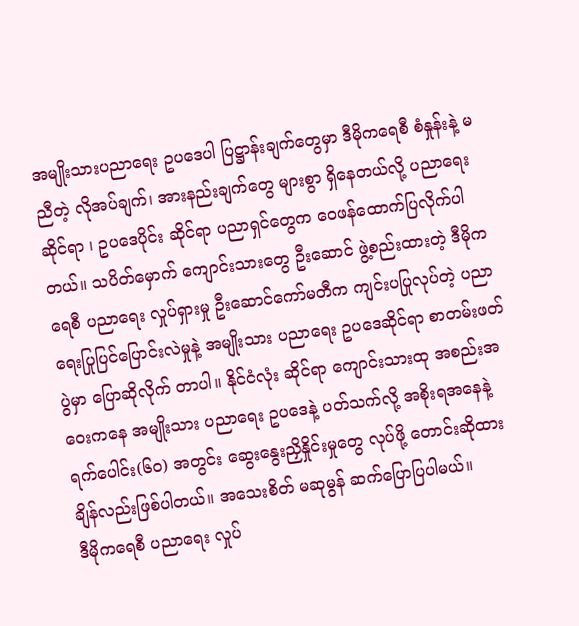အမျိုးသားပညာရေး ဥပဒေပါ ပြဋ္ဌာန်းချက်တွေမှာ ဒီမိုကရေစီ စံနှုန်းနဲ့ မညီတဲ့ လိုအပ်ချက်၊ အားနည်းချက်တွေ များစွာ ရှိနေတယ်လို့ ပညာရေးဆိုင်ရာ ၊ ဥပဒေပိုင်း ဆိုင်ရာ ပညာရှင်တွေက ဝေဖန်ထောက်ပြလိုက်ပါတယ်။ သပိတ်မှောက် ကျောင်းသားတွေ ဦးဆောင် ဖွဲ့စည်းထားတဲ့ ဒီမိုကရေစီ ပညာရေး လှုပ်ရှားမှု ဦးဆောင်ကော်မတီက ကျင်းပပြုလုပ်တဲ့ ပညာရေးပြုပြင်ပြောင်းလဲမှုနဲ့ အမျိုးသား ပညာရေး ဥပဒေဆိုင်ရာ စာတမ်းဖတ်ပွဲမှာ ပြောဆိုလိုက် တာပါ။ နိုင်ငံလုံး ဆိုင်ရာ ကျောင်းသားထု အစည်းအဝေးကနေ အမျိုးသား ပညာရေး ဥပဒေနဲ့ ပတ်သက်လို့ အစိုးရအနေနဲ့ ရက်ပေါင်း(၆၀) အတွင်း ဆွေးနွေးညှိနှိုင်းမှုတွေ လုပ်ဖို့ တောင်းဆိုထားချိန်လည်းဖြစ်ပါတယ်။ အသေးစိတ် မဆုမွန် ဆက်ပြောပြပါမယ်။
ဒီမိုကရေစီ ပညာရေး လှုပ်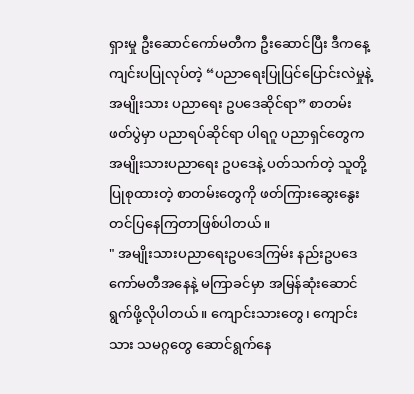ရှားမှု ဦးဆောင်ကော်မတီက ဦးဆောင်ပြီး ဒီကနေ့ ကျင်းပပြုလုပ်တဲ့ “ပညာရေးပြုပြင်ပြောင်းလဲမှုနဲ့ အမျိုးသား ပညာရေး ဥပဒေဆိုင်ရာ” စာတမ်းဖတ်ပွဲမှာ ပညာရပ်ဆိုင်ရာ ပါရဂူ ပညာရှင်တွေက အမျိုးသားပညာရေး ဥပဒေနဲ့ ပတ်သက်တဲ့ သူတို့ ပြုစုထားတဲ့ စာတမ်းတွေကို ဖတ်ကြားဆွေးနွေး တင်ပြနေကြတာဖြစ်ပါတယ်။
" အမျိုးသားပညာရေးဥပဒေကြမ်း နည်းဥပဒေကော်မတီအနေနဲ့ မကြာခင်မှာ အမြန်ဆုံးဆောင်ရွက်ဖို့လိုပါတယ်။ ကျောင်းသားတွေ၊ ကျောင်းသား သမဂ္ဂတွေ ဆောင်ရွက်နေ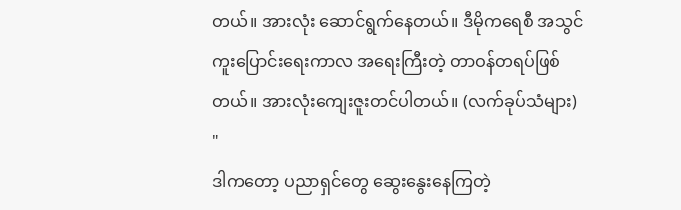တယ်။ အားလုံး ဆောင်ရွက်နေတယ်။ ဒီမိုကရေစီ အသွင်ကူးပြောင်းရေးကာလ အရေးကြီးတဲ့ တာဝန်တရပ်ဖြစ်တယ်။ အားလုံးကျေးဇူးတင်ပါတယ်။ (လက်ခုပ်သံများ) "
ဒါကတော့ ပညာရှင်တွေ ဆွေးနွေးနေကြတဲ့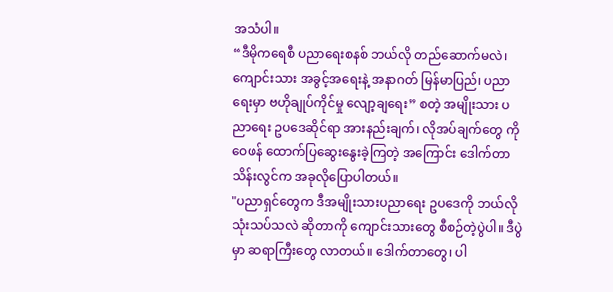အသံပါ။
“ဒီမိုကရေစီ ပညာရေးစနစ် ဘယ်လို တည်ဆောက်မလဲ၊ ကျောင်းသား အခွင့်အရေးနဲ့ အနာဂတ် မြန်မာပြည်၊ ပညာရေးမှာ ဗဟိုချုပ်ကိုင်မှု လျော့ချရေး” စတဲ့ အမျိုးသား ပညာရေး ဥပဒေဆိုင်ရာ အားနည်းချက်၊ လိုအပ်ချက်တွေ ကို ဝေဖန် ထောက်ပြဆွေးနွေးခဲ့ကြတဲ့ အကြောင်း ဒေါက်တာသိန်းလွင်က အခုလိုပြောပါတယ်။
"ပညာရှင်တွေက ဒီအမျိုးသားပညာရေး ဥပဒေကို ဘယ်လိုသုံးသပ်သလဲ ဆိုတာကို ကျောင်းသားတွေ စီစဉ်တဲ့ပွဲပါ။ ဒီပွဲမှာ ဆရာကြီးတွေ လာတယ်။ ဒေါက်တာတွေ၊ ပါ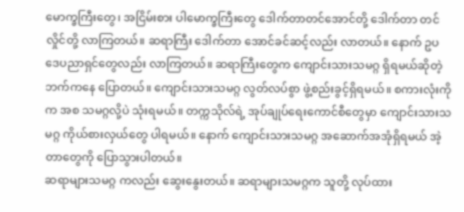မောက္ခကြီးတွေ၊ အငြိမ်းစား ပါမောက္ခကြီးတွေ ဒေါက်တာတင်အောင်တို့ ဒေါက်တာ တင်လှိုင်တို့ လာကြတယ်။ ဆရာကြီး ဒေါက်တာ အောင်ခင်ဆင့်လည်း လာတယ်။ နောက် ဥပဒေပညာရှင်တွေလည်း လာကြတယ်။ ဆရာကြီးတွေက ကျောင်းသားသမဂ္ဂ ရှိရမယ်ဆိုတဲ့ ဘက်ကနေ ပြောတယ်။ ကျောင်းသားသမဂ္ဂ လွတ်လပ်စွာ ဖွဲ့စည်းခွင့်ရှိရမယ်။ စကားလုံးကိုက အစ သမဂ္ဂလို့ပဲ သုံးရမယ်။ တက္ကသိုလ်ရဲ့ အုပ်ချုပ်ရေးကောင်စီတွေမှာ ကျောင်းသားသမဂ္ဂ ကိုယ်စားလှယ်တွေ ပါရမယ်။ နောက် ကျောင်းသားသမဂ္ဂ အဆောက်အအုံရှိရမယ် အဲ့တာတွေကို ပြောသွားပါတယ်။
ဆရာများသမဂ္ဂ ကလည်း ဆွေးနွေးတယ်။ ဆရာများသမဂ္ဂက သူတို့ လုပ်ထား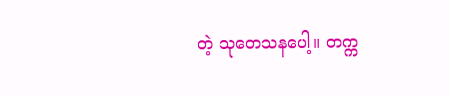တဲ့ သုတေသနပေါ့။ တက္က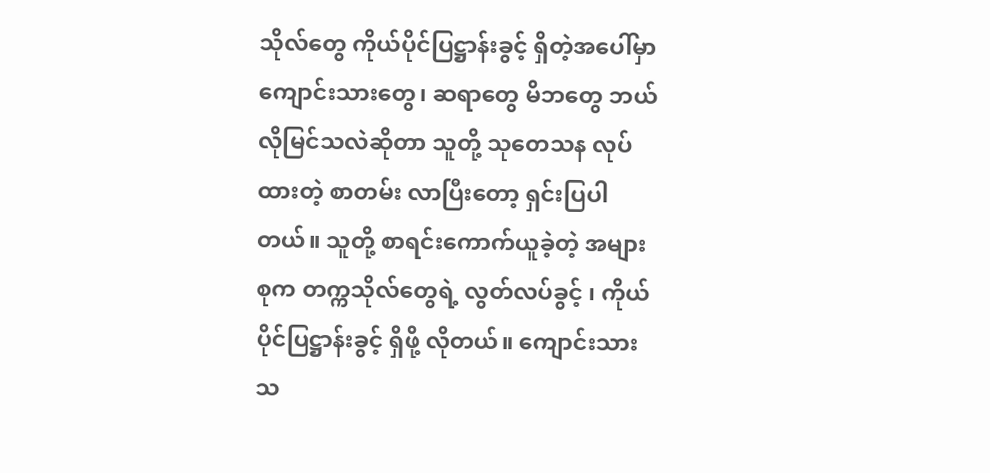သိုလ်တွေ ကိုယ်ပိုင်ပြဋ္ဌာန်းခွင့် ရှိတဲ့အပေါ်မှာ ကျောင်းသားတွေ၊ ဆရာတွေ မိဘတွေ ဘယ်လိုမြင်သလဲဆိုတာ သူတို့ သုတေသန လုပ်ထားတဲ့ စာတမ်း လာပြီးတော့ ရှင်းပြပါတယ်။ သူတို့ စာရင်းကောက်ယူခဲ့တဲ့ အများစုက တက္ကသိုလ်တွေရဲ့ လွတ်လပ်ခွင့် ၊ ကိုယ်ပိုင်ပြဋ္ဌာန်းခွင့် ရှိဖို့ လိုတယ်။ ကျောင်းသားသ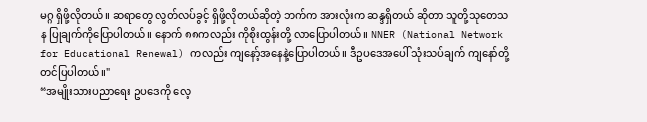မဂ္ဂ ရှိဖို့လိုတယ်။ ဆရာတွေ လွတ်လပ်ခွင့် ရှိဖို့လိုတယ်ဆိုတဲ့ ဘက်က အားလုံးက ဆန္ဒရှိတယ် ဆိုတာ သူတို့သုတေသန ပြုချက်ကိုပြောပါတယ်။ နောက် ၈၈ကလည်း ကိုစိုးထွန်းတို့ လာပြောပါတယ်။ NNER (National Network for Educational Renewal) ကလည်း ကျနော့်အနေနဲ့ပြောပါတယ်။ ဒီဥပဒေအပေါ် သုံးသပ်ချက် ကျနော်တို့ တင်ပြပါတယ်။"
“အမျိုးသားပညာရေး ဥပဒေကို လေ့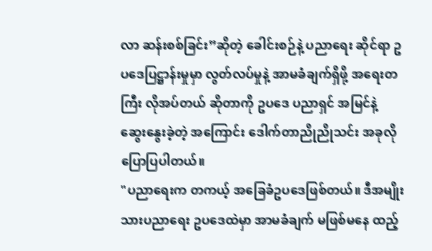လာ ဆန်းစစ်ခြင်း”ဆိုတဲ့ ခေါင်းစဉ်နဲ့ ပညာရေး ဆိုင်ရာ ဥပဒေပြဋ္ဌာန်းမှုမှာ လွတ်လပ်မှုနဲ့ အာမခံချက်ရှိဖို့ အရေးတကြီး လိုအပ်တယ် ဆိုတာကို ဥပဒေ ပညာရှင် အမြင်နဲ့ ဆွေးနွေးခဲ့တဲ့ အကြောင်း ဒေါက်တာညိုညိုသင်း အခုလို ပြောပြပါတယ်။
"ပညာရေးက တကယ့် အခြေခံဥပဒေဖြစ်တယ်။ ဒီအမျိုးသားပညာရေး ဥပဒေထဲမှာ အာမခံချက် မဖြစ်မနေ ထည့်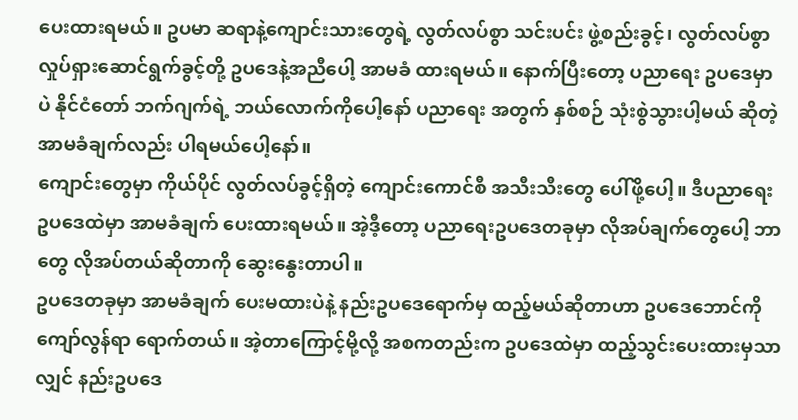ပေးထားရမယ်။ ဥပမာ ဆရာနဲ့ကျောင်းသားတွေရဲ့ လွတ်လပ်စွာ သင်းပင်း ဖွဲ့စည်းခွင့်၊ လွတ်လပ်စွာ လှုပ်ရှားဆောင်ရွက်ခွင့်တို့ ဥပဒေနဲ့အညီပေါ့ အာမခံ ထားရမယ်။ နောက်ပြီးတော့ ပညာရေး ဥပဒေမှာပဲ နိုင်ငံတော် ဘက်ဂျက်ရဲ့ ဘယ်လောက်ကိုပေါ့နော် ပညာရေး အတွက် နှစ်စဉ် သုံးစွဲသွားပါ့မယ် ဆိုတဲ့ အာမခံချက်လည်း ပါရမယ်ပေါ့နော်။
ကျောင်းတွေမှာ ကိုယ်ပိုင် လွတ်လပ်ခွင့်ရှိတဲ့ ကျောင်းကောင်စီ အသီးသီးတွေ ပေါ်ဖို့ပေါ့။ ဒီပညာရေးဥပဒေထဲမှာ အာမခံချက် ပေးထားရမယ်။ အဲ့ဒီ့တော့ ပညာရေးဥပဒေတခုမှာ လိုအပ်ချက်တွေပေါ့ ဘာတွေ လိုအပ်တယ်ဆိုတာကို ဆွေးနွေးတာပါ။
ဥပဒေတခုမှာ အာမခံချက် ပေးမထားပဲနဲ့ နည်းဥပဒေရောက်မှ ထည့်မယ်ဆိုတာဟာ ဥပဒေဘောင်ကို ကျော်လွန်ရာ ရောက်တယ်။ အဲ့တာကြောင့်မို့လို့ အစကတည်းက ဥပဒေထဲမှာ ထည့်သွင်းပေးထားမှသာလျှင် နည်းဥပဒေ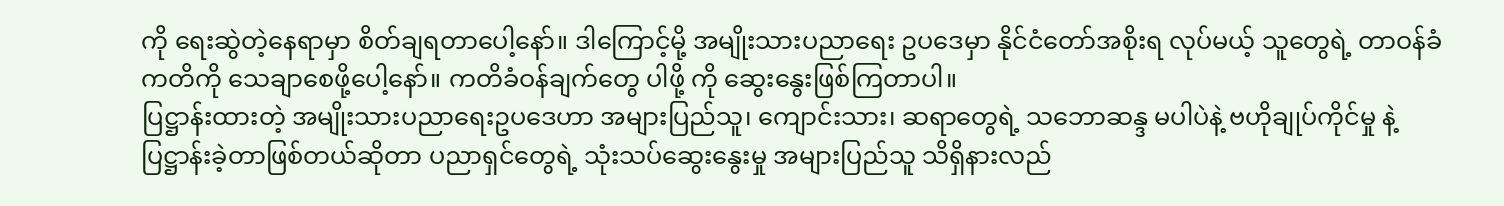ကို ရေးဆွဲတဲ့နေရာမှာ စိတ်ချရတာပေါ့နော်။ ဒါကြောင့်မို့ အမျိုးသားပညာရေး ဥပဒေမှာ နိုင်ငံတော်အစိုးရ လုပ်မယ့် သူတွေရဲ့ တာဝန်ခံ ကတိကို သေချာစေဖို့ပေါ့နော်။ ကတိခံဝန်ချက်တွေ ပါဖို့ ကို ဆွေးနွေးဖြစ်ကြတာပါ။
ပြဋ္ဌာန်းထားတဲ့ အမျိုးသားပညာရေးဥပဒေဟာ အများပြည်သူ၊ ကျောင်းသား၊ ဆရာတွေရဲ့ သဘောဆန္ဒ မပါပဲနဲ့ ဗဟိုချုပ်ကိုင်မှု နဲ့ ပြဋ္ဌာန်းခဲ့တာဖြစ်တယ်ဆိုတာ ပညာရှင်တွေရဲ့ သုံးသပ်ဆွေးနွေးမှု အများပြည်သူ သိရှိနားလည်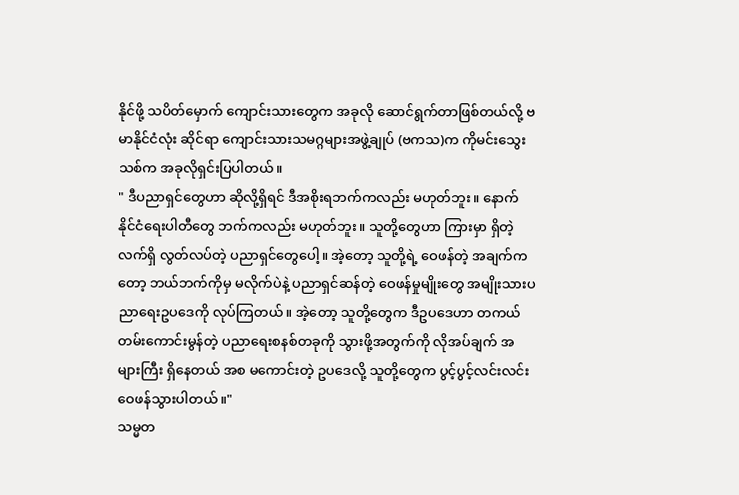နိုင်ဖို့ သပိတ်မှောက် ကျောင်းသားတွေက အခုလို ဆောင်ရွက်တာဖြစ်တယ်လို့ ဗမာနိုင်ငံလုံး ဆိုင်ရာ ကျောင်းသားသမဂ္ဂများအဖွဲ့ချုပ် (ဗကသ)က ကိုမင်းသွေးသစ်က အခုလိုရှင်းပြပါတယ်။
" ဒီပညာရှင်တွေဟာ ဆိုလို့ရှိရင် ဒီအစိုးရဘက်ကလည်း မဟုတ်ဘူး။ နောက် နိုင်ငံရေးပါတီတွေ ဘက်ကလည်း မဟုတ်ဘူး။ သူတို့တွေဟာ ကြားမှာ ရှိတဲ့ လက်ရှိ လွတ်လပ်တဲ့ ပညာရှင်တွေပေါ့။ အဲ့တော့ သူတို့ရဲ့ ဝေဖန်တဲ့ အချက်ကတော့ ဘယ်ဘက်ကိုမှ မလိုက်ပဲနဲ့ ပညာရှင်ဆန်တဲ့ ဝေဖန်မှုမျိုးတွေ အမျိုးသားပညာရေးဥပဒေကို လုပ်ကြတယ်။ အဲ့တော့ သူတို့တွေက ဒီဥပဒေဟာ တကယ်တမ်းကောင်းမွန်တဲ့ ပညာရေးစနစ်တခုကို သွားဖို့အတွက်ကို လိုအပ်ချက် အများကြီး ရှိနေတယ် အစ မကောင်းတဲ့ ဥပဒေလို့ သူတို့တွေက ပွင့်ပွင့်လင်းလင်း ဝေဖန်သွားပါတယ်။"
သမ္မတ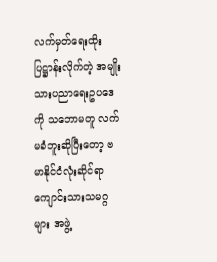လက်မှတ်ရေးထိုးပြဋ္ဌာန်းလိုက်တဲ့ အမျိုးသားပညာရေးဥပဒေကို သဘောမတူ လက်မခံဘူးဆိုပြီးတော့ ဗမာနိုင်ငံလုံးဆိုင်ရာ ကျောင်းသားသမဂ္ဂများ အဖွဲ့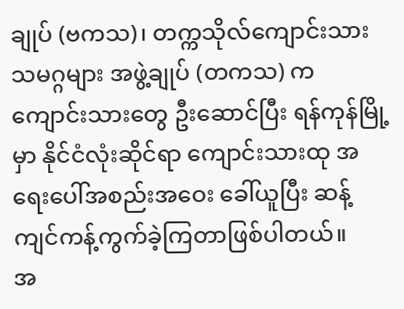ချုပ် (ဗကသ)၊ တက္ကသိုလ်ကျောင်းသားသမဂ္ဂများ အဖွဲ့ချုပ် (တကသ) က ကျောင်းသားတွေ ဦးဆောင်ပြီး ရန်ကုန်မြို့မှာ နိုင်ငံလုံးဆိုင်ရာ ကျောင်းသားထု အရေးပေါ်အစည်းအဝေး ခေါ်ယူပြီး ဆန့်ကျင်ကန့်ကွက်ခဲ့ကြတာဖြစ်ပါတယ်။
အ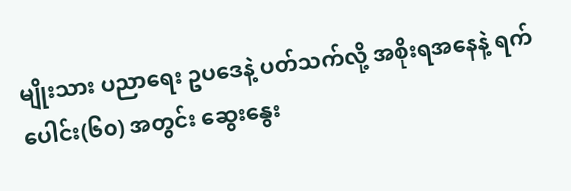မျိုးသား ပညာရေး ဥပဒေနဲ့ ပတ်သက်လို့ အစိုးရအနေနဲ့ ရက်ပေါင်း(၆၀) အတွင်း ဆွေးနွေး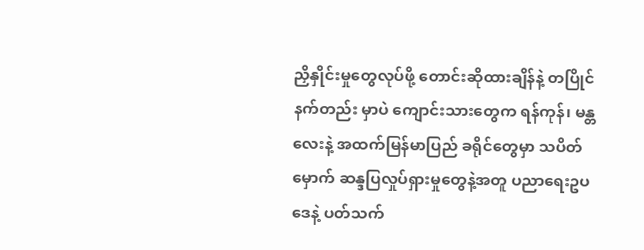ညှိနှိုင်းမှုတွေလုပ်ဖို့ တောင်းဆိုထားချိန်နဲ့ တပြိုင်နက်တည်း မှာပဲ ကျောင်းသားတွေက ရန်ကုန်၊ မန္တလေးနဲ့ အထက်မြန်မာပြည် ခရိုင်တွေမှာ သပိတ်မှောက် ဆန္ဒပြလှုပ်ရှားမှုတွေနဲ့အတူ ပညာရေးဥပဒေနဲ့ ပတ်သက်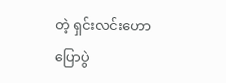တဲ့ ရှင်းလင်းဟောပြောပွဲ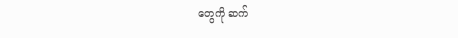တွေကို ဆက်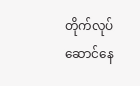တိုက်လုပ်ဆောင်နေ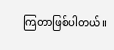ကြတာဖြစ်ပါတယ်။